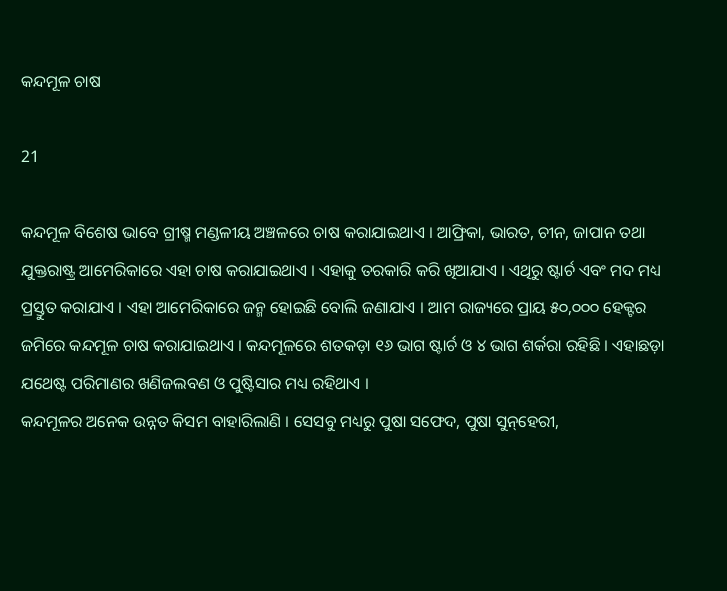କନ୍ଦମୂଳ ଚାଷ

21

କନ୍ଦମୂଳ ବିଶେଷ ଭାବେ ଗ୍ରୀଷ୍ମ ମଣ୍ଡଳୀୟ ଅଞ୍ଚଳରେ ଚାଷ କରାଯାଇଥାଏ । ଆଫ୍ରିକା, ଭାରତ, ଚୀନ, ଜାପାନ ତଥା ଯୁକ୍ତରାଷ୍ଟ୍ର ଆମେରିକାରେ ଏହା ଚାଷ କରାଯାଇଥାଏ । ଏହାକୁ ତରକାରି କରି ଖିଆଯାଏ । ଏଥିରୁ ଷ୍ଟାର୍ଚ ଏବଂ ମଦ ମଧ୍ୟ ପ୍ରସ୍ତୁତ କରାଯାଏ । ଏହା ଆମେରିକାରେ ଜନ୍ମ ହୋଇଛି ବୋଲି ଜଣାଯାଏ । ଆମ ରାଜ୍ୟରେ ପ୍ରାୟ ୫୦,୦୦୦ ହେକ୍ଟର ଜମିରେ କନ୍ଦମୂଳ ଚାଷ କରାଯାଇଥାଏ । କନ୍ଦମୂଳରେ ଶତକଡ଼ା ୧୬ ଭାଗ ଷ୍ଟାର୍ଚ ଓ ୪ ଭାଗ ଶର୍କରା ରହିଛି । ଏହାଛଡ଼ା ଯଥେଷ୍ଟ ପରିମାଣର ଖଣିଜଲବଣ ଓ ପୁଷ୍ଟିସାର ମଧ୍ୟ ରହିଥାଏ ।
କନ୍ଦମୂଳର ଅନେକ ଉନ୍ନତ କିସମ ବାହାରିଲାଣି । ସେସବୁ ମଧ୍ୟରୁ ପୁଷା ସଫେଦ, ପୁଷା ସୁନ୍‌ହେରୀ,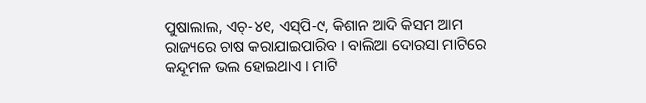ପୁଷାଲାଲ, ଏଚ୍‌-୪୧, ଏସ୍‌ପି-୯, କିଶାନ ଆଦି କିସମ ଆମ ରାଜ୍ୟରେ ଚାଷ କରାଯାଇପାରିବ । ବାଲିଆ ଦୋରସା ମାଟିରେ କନ୍ଦୂମଳ ଭଲ ହୋଇଥାଏ । ମାଟି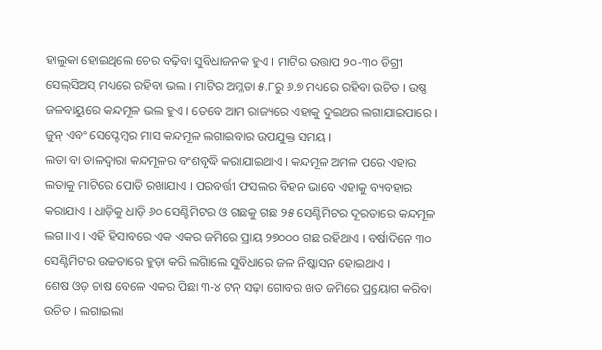ହାଲୁକା ହୋଇଥିଲେ ଚେର ବଢ଼ିବା ସୁବିଧାଜନକ ହୁଏ । ମାଟିର ଉତ୍ତାପ ୨୦-୩୦ ଡିଗ୍ରୀ ସେଲ୍‌ସିଅସ୍ ମଧ୍ୟରେ ରହିବା ଭଲ । ମାଟିର ଅମ୍ଳତା ୫.୮ରୁ ୬.୭ ମଧ୍ୟରେ ରହିବା ଉଚିତ । ଉଷ୍ଣ ଜଳବାୟୁରେ କନ୍ଦମୂଳ ଭଲ ହୁଏ । ତେବେ ଆମ ରାଜ୍ୟରେ ଏହାକୁ ଦୁଇଥର ଲଗାଯାଇପାରେ । ଜୁନ୍ ଏବଂ ସେପ୍ଟେମ୍ବର ମାସ କନ୍ଦମୂଳ ଲଗାଇବାର ଉପଯୁକ୍ତ ସମୟ ।
ଲତା ବା ଡାଳଦ୍ୱାରା କନ୍ଦମୂଳର ବଂଶବୃଦ୍ଧି କରାଯାଇଥାଏ । କନ୍ଦମୂଳ ଅମଳ ପରେ ଏହାର ଲତାକୁ ମାଟିରେ ପୋତି ରଖାଯାଏ । ପରବର୍ତ୍ତୀ ଫସଲର ବିହନ ଭାବେ ଏହାକୁ ବ୍ୟବହାର କରାଯାଏ । ଧାଡ଼ିକୁ ଧାଡ଼ି ୬୦ ସେଣ୍ଟିମିଟର ଓ ଗଛକୁ ଗଛ ୨୫ ସେଣ୍ଟିମିଟର ଦୂରତାରେ କନ୍ଦମୂଳ ଲଗ।।ଏ । ଏହି ହିସାବରେ ଏକ ଏକର ଜମିରେ ପ୍ରାୟ ୨୭୦୦୦ ଗଛ ରହିଥାଏ । ବର୍ଷାଦିନେ ୩୦ ସେଣ୍ଟିମିଟର ଉଚ୍ଚତାରେ ହୁଡ଼ା କରି ଲଗାିଲେ ସୁବିଧାରେ ଜଳ ନିଷ୍କାସନ ହୋଇଥାଏ ।
ଶେଷ ଓଡ଼ ଚାଷ ବେଳେ ଏକର ପିଛା ୩-୪ ଟନ୍ ସଢ଼ା ଗୋବର ଖତ ଜମିରେ ପ୍ର୍ରୟୋଗ କରିବା ଉଚିତ । ଲଗାଇଲା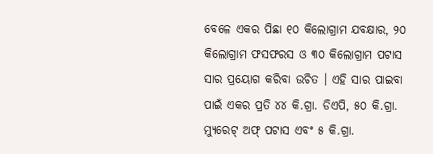ବେଳେ ଏକର ପିଛା ୧୦ କିଲୋଗ୍ରାମ ଯବକ୍ଷାର, ୨୦ କିଲୋଗ୍ରାମ ଫସଫରସ ଓ ୩୦ କିଲୋଗ୍ରାମ ପଟାସ ସାର ପ୍ରୟୋଗ କରିବା ଉଚିତ । ଏହି ସାର ପାଇବା ପାଇଁ ଏକର ପ୍ରତି ୪୪ କି.ଗ୍ରା. ଡିଏପି, ୫୦ କି.ଗ୍ରା. ମ୍ୟୁରେଟ୍ ଅଫ୍ ପଟାସ ଏବଂ ୫ କି.ଗ୍ରା.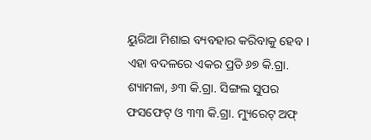ୟୁରିଆ ମିଶାଇ ବ୍ୟବହାର କରିବାକୁ ହେବ । ଏହା ବଦଳରେ ଏକର ପ୍ରତି ୬୭ କି.ଗ୍ରା. ଶ୍ୟାମଳା, ୬୩ କି.ଗ୍ରା. ସିଙ୍ଗଲ ସୁପର ଫସଫେଟ୍ ଓ ୩୩ କି.ଗ୍ରା. ମ୍ୟୁରେଟ୍ ଅଫ୍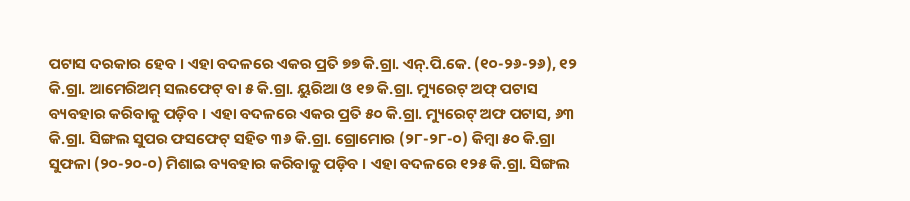ପଟାସ ଦରକାର ହେବ । ଏହା ବଦଳରେ ଏକର ପ୍ରତି ୭୭ କି.ଗ୍ରା. ଏନ୍‌.ପି.କେ. (୧୦-୨୬-୨୬), ୧୨ କି.ଗ୍ରା. ଆମେରିଅମ୍ ସଲଫେଟ୍ ବା ୫ କି.ଗ୍ରା. ୟୁରିଆ ଓ ୧୭ କି.ଗ୍ରା. ମ୍ୟୁରେଟ୍ ଅଫ୍ ପଟାସ ବ୍ୟବହାର କରିବାକୁ ପଡ଼ିବ । ଏହା ବଦଳରେ ଏକର ପ୍ରତି ୫୦ କି.ଗ୍ରା. ମ୍ୟୁରେଟ୍ ଅଫ ପଟାସ, ୬୩ କି.ଗ୍ରା. ସିଙ୍ଗଲ ସୁପର ଫସଫେଟ୍ ସହିତ ୩୬ କି.ଗ୍ରା. ଗ୍ରୋମୋର (୨୮-୨୮-୦) କିମ୍ବା ୫୦ କି.ଗ୍ରା ସୁଫଳା (୨୦-୨୦-୦) ମିଶାଇ ବ୍ୟବହାର କରିବାକୁ ପଡ଼ିବ । ଏହା ବଦଳରେ ୧୨୫ କି.ଗ୍ରା. ସିଙ୍ଗଲ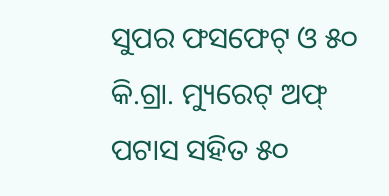ସୁପର ଫସଫେଟ୍ ଓ ୫୦ କି.ଗ୍ରା. ମ୍ୟୁରେଟ୍ ଅଫ୍ ପଟାସ ସହିତ ୫୦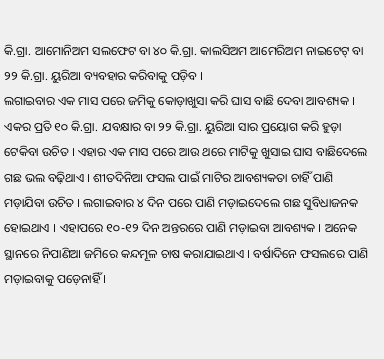କି.ଗ୍ରା. ଆମୋନିଅମ ସଲଫେଟ ବା ୪୦ କି.ଗ୍ରା. କାଲସିଅମ ଆମେରିଅମ ନାଇଟେଟ୍ ବା ୨୨ କି.ଗ୍ରା. ୟୁରିଆ ବ୍ୟବହାର କରିବାକୁ ପଡ଼ିବ ।
ଲଗାଇବାର ଏକ ମାସ ପରେ ଜମିକୁ କୋଡ଼ାଖୁସା କରି ଘାସ ବାଛି ଦେବା ଆବଶ୍ୟକ । ଏକର ପ୍ରତି ୧୦ କି.ଗ୍ରା. ଯବକ୍ଷାର ବା ୨୨ କି.ଗ୍ରା. ୟୁରିଆ ସାର ପ୍ରୟୋଗ କରି ହୁଡ଼ା ଟେକିବା ଉଚିତ । ଏହାର ଏକ ମାସ ପରେ ଆଉ ଥରେ ମାଟିକୁ ଖୁସାଇ ଘାସ ବାଛିଦେଲେ ଗଛ ଭଲ ବଢ଼ିଥାଏ । ଶୀତଦିନିଆ ଫସଲ ପାଇଁ ମାଟିର ଆବଶ୍ୟକତା ଚାହିଁ ପାଣି ମଡ଼ାଯିବା ଉଚିତ । ଲଗାଇବାର ୪ ଦିନ ପରେ ପାଣି ମଡ଼ାଇଦେଲେ ଗଛ ସୁବିଧାଜନକ ହୋଇଥାଏ । ଏହାପରେ ୧୦-୧୨ ଦିନ ଅନ୍ତରରେ ପାଣି ମଡ଼ାଇବା ଆବଶ୍ୟକ । ଅନେକ ସ୍ଥାନରେ ନିପାଣିଆ ଜମିରେ କନ୍ଦମୂଳ ଚାଷ କରାଯାଇଥାଏ । ବର୍ଷାଦିନେ ଫସଲରେ ପାଣି ମଡ଼ାଇବାକୁ ପଡ଼େନାହିଁ ।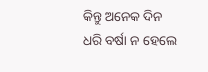କିନ୍ତୁ ଅନେକ ଦିନ ଧରି ବର୍ଷା ନ ହେଲେ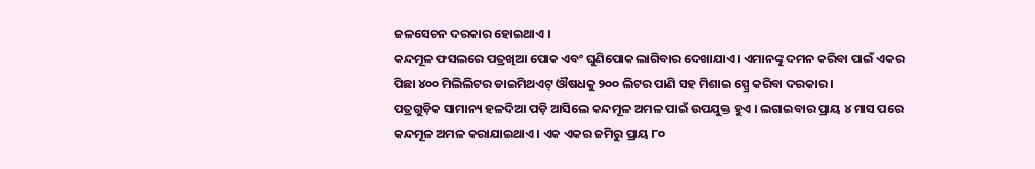ଜଳସେଚନ ଦରକାର ହୋଇଥାଏ ।
କନ୍ଦମୂଳ ଫସଲରେ ପତ୍ରଖିଆ ପୋକ ଏବଂ ଘୁଣିପୋକ ଲାଗିବାର ଦେଖାଯାଏ । ଏମାନଙ୍କୁ ଦମନ କରିବା ପାଇଁ ଏକର ପିଛା ୪୦୦ ମିଲିଲିଟର ଡାଇମିଥଏଟ୍ ଔଷଧକୁ ୨୦୦ ଲିଟର ପାଣି ସହ ମିଶାଇ ସ୍ପ୍ରେ କରିବା ଦରକାର ।
ପତ୍ରଗୁଡ଼ିକ ସାମାନ୍ୟ ହଳଦିଆ ପଡ଼ି ଆସିଲେ କନ୍ଦମୂଳ ଅମଳ ପାଇଁ ଉପଯୁକ୍ତ ହୁଏ । ଲଗାଇବାର ପ୍ରାୟ ୪ ମାସ ପରେ କନ୍ଦମୂଳ ଅମଳ କରାଯାଇଥାଏ । ଏକ ଏକର ଜମିରୁ ପ୍ରାୟ ୮୦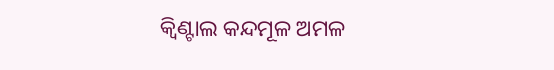କ୍ୱିଣ୍ଟାଲ କନ୍ଦମୂଳ ଅମଳ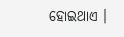ହୋଇଥାଏ ।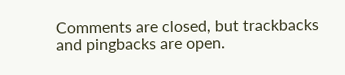Comments are closed, but trackbacks and pingbacks are open.